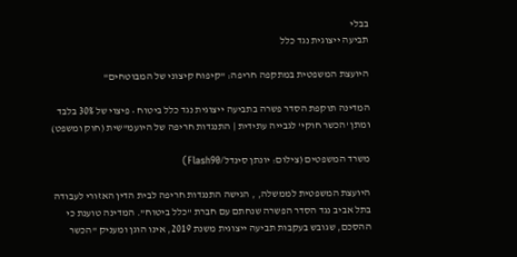בבלי
תביעה ייצוגית נגד כלל

היועצת המשפטית במתקפה חריפה: "קיפוח קיצוני של המבוטחים"

המדינה תוקפת הסדר פשרה בתביעה ייצוגית נגד כלל ביטוח • פיצוי של 30% בלבד ומתן 'הכשר חוקי' לגבייה עתידית | התנגדות חריפה של היועמ"שית (חוק ומשפט)

משרד המשפטים (צילום: יונתן סינדל/Flash90)

היועצת המשפטית לממשלה, , הגישה התנגדות חריפה לבית הדין האזורי לעבודה בתל אביב נגד הסדר הפשרה שנחתם עם חברת "כלל ביטוח". המדינה טוענת כי ההסכם, שגובש בעקבות תביעה ייצוגית משנת 2019, אינו הוגן ומעניק "הכשר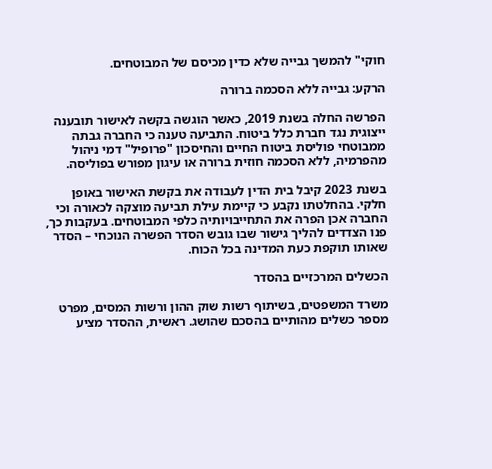חוקי" להמשך גבייה שלא כדין מכיסם של המבוטחים.

הרקע: גבייה ללא הסכמה ברורה

הפרשה החלה בשנת 2019, כאשר הוגשה בקשה לאישור תובענה ייצוגית נגד חברת כלל ביטוח. התביעה טענה כי החברה גבתה ממבוטחי פוליסת ביטוח החיים והחיסכון "פרופיל" דמי ניהול מהפרמיה, ללא הסכמה חוזית ברורה או עיגון מפורש בפוליסה.

בשנת 2023 קיבל בית הדין לעבודה את בקשת האישור באופן חלקי. בהחלטתו נקבע כי קיימת עילת תביעה מוצקה לכאורה וכי החברה אכן הפרה את התחייבויותיה כלפי המבוטחים. בעקבות כך, פנו הצדדים להליך גישור שבו גובש הסדר הפשרה הנוכחי – הסדר שאותו תוקפת כעת המדינה בכל הכוח.

הכשלים המרכזיים בהסדר

משרד המשפטים, בשיתוף רשות שוק ההון ורשות המסים, מפרט מספר כשלים מהותיים בהסכם שהושג. ראשית, ההסדר מציע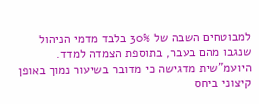למבוטחים השבה של 30% בלבד מדמי הניהול שנגבו מהם בעבר, בתוספת הצמדה למדד. היועמ"שית מדגישה כי מדובר בשיעור נמוך באופן קיצוני ביחס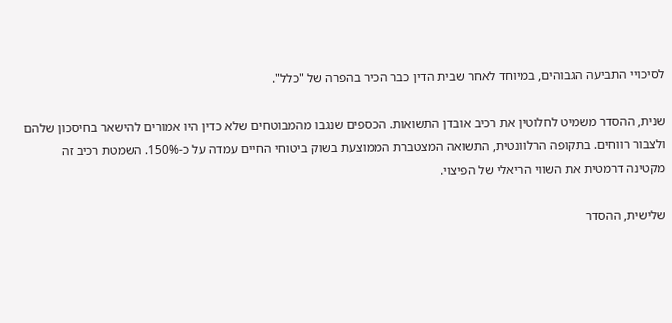לסיכויי התביעה הגבוהים, במיוחד לאחר שבית הדין כבר הכיר בהפרה של "כלל".

שנית, ההסדר משמיט לחלוטין את רכיב אובדן התשואות. הכספים שנגבו מהמבוטחים שלא כדין היו אמורים להישאר בחיסכון שלהם ולצבור רווחים. בתקופה הרלוונטית, התשואה המצטברת הממוצעת בשוק ביטוחי החיים עמדה על כ-150%. השמטת רכיב זה מקטינה דרמטית את השווי הריאלי של הפיצוי.

שלישית, ההסדר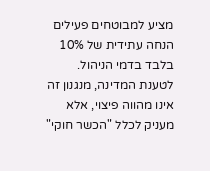מציע למבוטחים פעילים הנחה עתידית של 10% בלבד בדמי הניהול. לטענת המדינה, מנגנון זה אינו מהווה פיצוי, אלא מעניק לכלל "הכשר חוקי"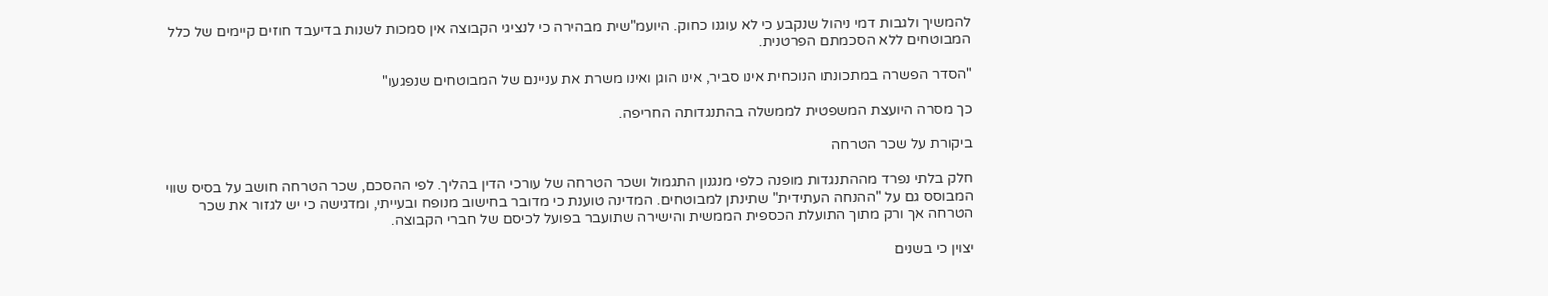להמשיך ולגבות דמי ניהול שנקבע כי לא עוגנו כחוק. היועמ"שית מבהירה כי לנציגי הקבוצה אין סמכות לשנות בדיעבד חוזים קיימים של כלל המבוטחים ללא הסכמתם הפרטנית.

"הסדר הפשרה במתכונתו הנוכחית אינו סביר, אינו הוגן ואינו משרת את עניינם של המבוטחים שנפגעו"

כך מסרה היועצת המשפטית לממשלה בהתנגדותה החריפה.

ביקורת על שכר הטרחה

חלק בלתי נפרד מההתנגדות מופנה כלפי מנגנון התגמול ושכר הטרחה של עורכי הדין בהליך. לפי ההסכם, שכר הטרחה חושב על בסיס שווי המבוסס גם על "ההנחה העתידית" שתינתן למבוטחים. המדינה טוענת כי מדובר בחישוב מנופח ובעייתי, ומדגישה כי יש לגזור את שכר הטרחה אך ורק מתוך התועלת הכספית הממשית והישירה שתועבר בפועל לכיסם של חברי הקבוצה.

יצוין כי בשנים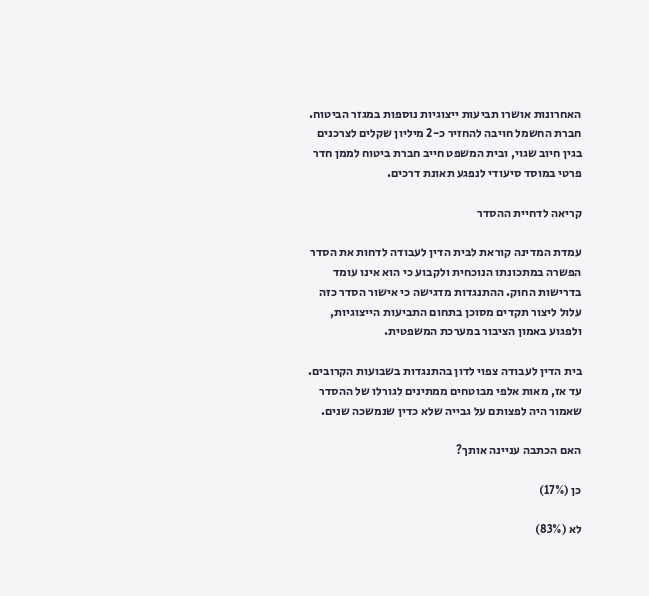האחרונות אושרו תביעות ייצוגיות נוספות במגזר הביטוח. חברת החשמל חויבה להחזיר כ-2 מיליון שקלים לצרכנים בגין חיוב שגוי, ובית המשפט חייב חברת ביטוח לממן חדר פרטי במוסד סיעודי לנפגע תאונת דרכים.

קריאה לדחיית ההסדר

עמדת המדינה קוראת לבית הדין לעבודה לדחות את הסדר הפשרה במתכונתו הנוכחית ולקבוע כי הוא אינו עומד בדרישות החוק. ההתנגדות מדגישה כי אישור הסדר כזה עלול ליצור תקדים מסוכן בתחום התביעות הייצוגיות, ולפגוע באמון הציבור במערכת המשפטית.

בית הדין לעבודה צפוי לדון בהתנגדות בשבועות הקרובים. עד אז, מאות אלפי מבוטחים ממתינים לגורלו של ההסדר שאמור היה לפצותם על גבייה שלא כדין שנמשכה שנים.

האם הכתבה עניינה אותך?

כן (17%)

לא (83%)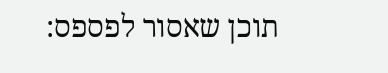תוכן שאסור לפספס: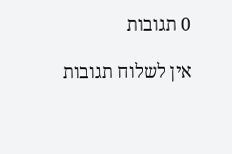0 תגובות

אין לשלוח תגובות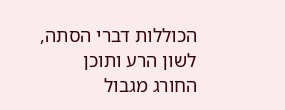הכוללות דברי הסתה, לשון הרע ותוכן החורג מגבול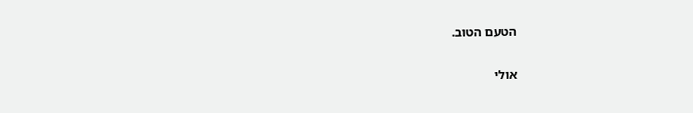הטעם הטוב.

אולי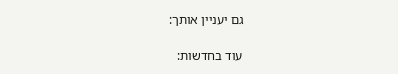גם יעניין אותך:

עוד בחדשות: